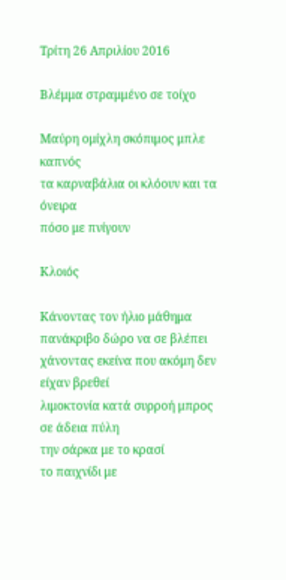Τρίτη 26 Απριλίου 2016

Βλέμμα στραμμένο σε τοίχο

Μαύρη ομίχλη σκόπιμος μπλε καπνός
τα καρναβάλια οι κλόουν και τα όνειρα
πόσο με πνίγουν

Κλοιός

Κάνοντας τον ήλιο μάθημα
πανάκριβο δώρο να σε βλέπει
χάνοντας εκείνα που ακόμη δεν είχαν βρεθεί
λιμοκτονία κατά συρροή μπρος σε άδεια πύλη
την σάρκα με το κρασί
το παιχνίδι με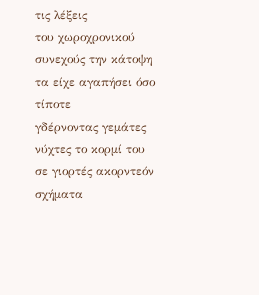τις λέξεις
του χωροχρονικού συνεχούς την κάτοψη
τα είχε αγαπήσει όσο τίποτε
γδέρνοντας γεμάτες νύχτες το κορμί του
σε γιορτές ακορντεόν
σχήματα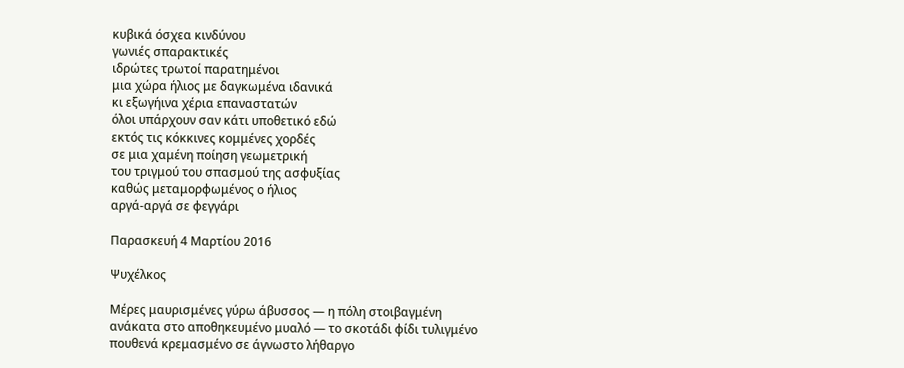κυβικά όσχεα κινδύνου
γωνιές σπαρακτικές
ιδρώτες τρωτοί παρατημένοι
μια χώρα ήλιος με δαγκωμένα ιδανικά
κι εξωγήινα χέρια επαναστατών
όλοι υπάρχουν σαν κάτι υποθετικό εδώ
εκτός τις κόκκινες κομμένες χορδές
σε μια χαμένη ποίηση γεωμετρική
του τριγμού του σπασμού της ασφυξίας
καθώς μεταμορφωμένος ο ήλιος
αργά-αργά σε φεγγάρι

Παρασκευή 4 Μαρτίου 2016

Ψυχέλκος

Μέρες μαυρισμένες γύρω άβυσσος — η πόλη στοιβαγμένη
ανάκατα στο αποθηκευμένο μυαλό — το σκοτάδι φίδι τυλιγμένο
πουθενά κρεμασμένο σε άγνωστο λήθαργο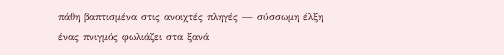πάθη βαπτισμένα στις ανοιχτές πληγές — σύσσωμη έλξη
ένας πνιγμός φωλιάζει στα ξανά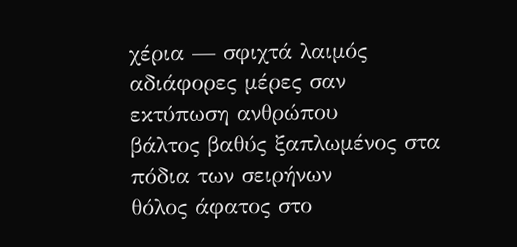χέρια — σφιχτά λαιμός
αδιάφορες μέρες σαν εκτύπωση ανθρώπου
βάλτος βαθύς ξαπλωμένος στα πόδια των σειρήνων
θόλος άφατος στο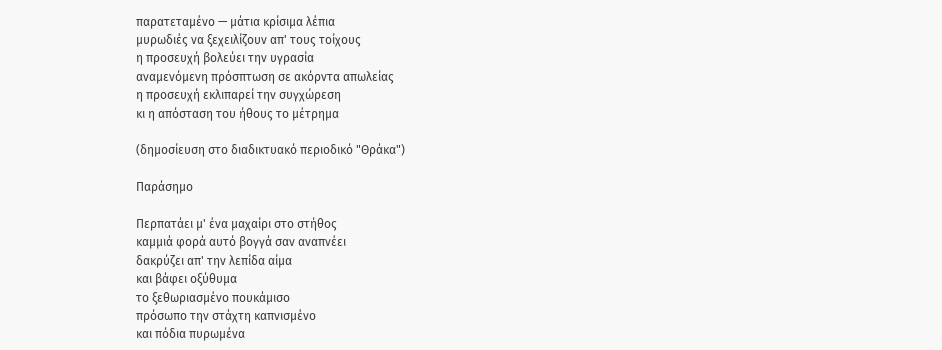παρατεταμένο — μάτια κρίσιμα λέπια
μυρωδιές να ξεχειλίζουν απ' τους τοίχους
η προσευχή βολεύει την υγρασία
αναμενόμενη πρόσπτωση σε ακόρντα απωλείας
η προσευχή εκλιπαρεί την συγχώρεση
κι η απόσταση του ήθους το μέτρημα

(δημοσίευση στο διαδικτυακό περιοδικό "Θράκα")

Παράσημο

Περπατάει μ' ένα μαχαίρι στο στήθος
καμμιά φορά αυτό βογγά σαν αναπνέει
δακρύζει απ' την λεπίδα αίμα
και βάφει οξύθυμα
το ξεθωριασμένο πουκάμισο
πρόσωπο την στάχτη καπνισμένο
και πόδια πυρωμένα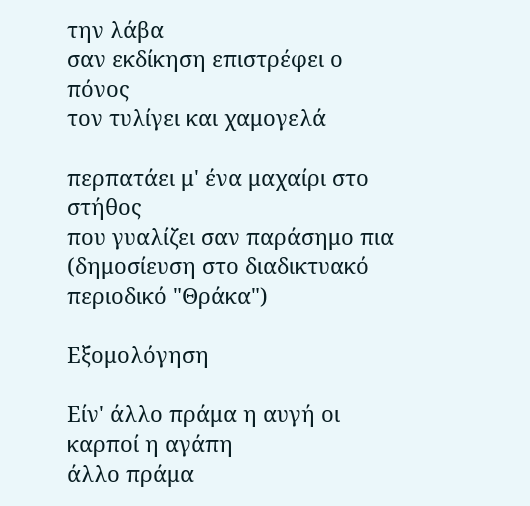την λάβα
σαν εκδίκηση επιστρέφει ο πόνος
τον τυλίγει και χαμογελά

περπατάει μ' ένα μαχαίρι στο στήθος
που γυαλίζει σαν παράσημο πια
(δημοσίευση στο διαδικτυακό περιοδικό "Θράκα")

Εξομολόγηση

Είν' άλλο πράμα η αυγή οι καρποί η αγάπη
άλλο πράμα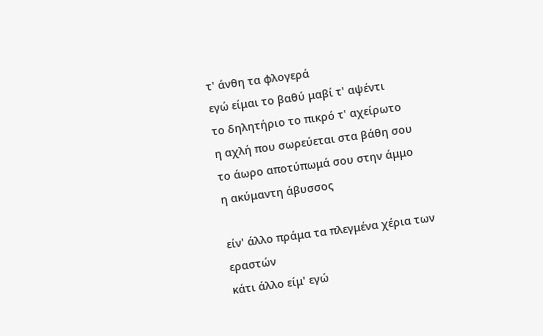τ' άνθη τα φλογερά
εγώ είμαι το βαθύ μαβί τ' αψέντι
το δηλητήριο το πικρό τ' αχείρωτο
η αχλή που σωρεύεται στα βάθη σου
το άωρο αποτύπωμά σου στην άμμο
η ακύμαντη άβυσσος

είν' άλλο πράμα τα πλεγμένα χέρια των εραστών
κάτι άλλο είμ' εγώ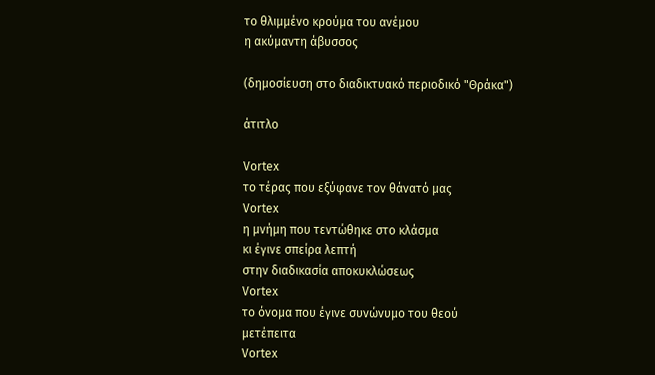το θλιμμένο κρούμα του ανέμου
η ακύμαντη άβυσσος

(δημοσίευση στο διαδικτυακό περιοδικό "Θράκα")

άτιτλο

Vortex
το τέρας που εξύφανε τον θάνατό μας
Vortex
η μνήμη που τεντώθηκε στο κλάσμα
κι έγινε σπείρα λεπτή
στην διαδικασία αποκυκλώσεως
Vortex
το όνομα που έγινε συνώνυμο του θεού
μετέπειτα
Vortex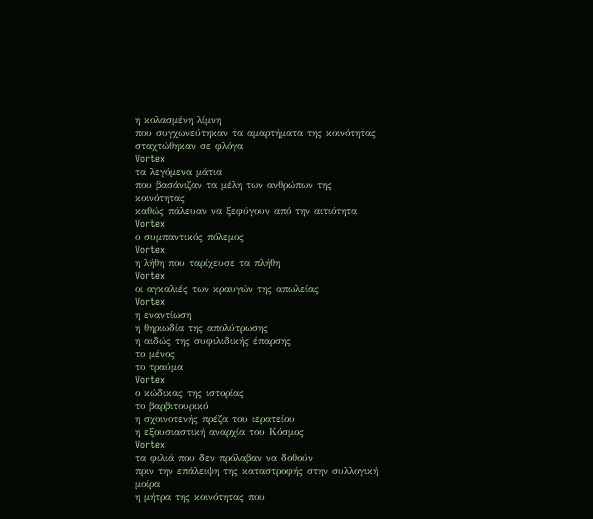η κολασμένη λίμνη
που συγχωνεύτηκαν τα αμαρτήματα της κοινότητας
σταχτώθηκαν σε φλόγα
Vortex
τα λεγόμενα μάτια
που βασάνιζαν τα μέλη των ανθρώπων της κοινότητας
καθώς πάλευαν να ξεφύγουν από την αιτιότητα
Vortex
ο συμπαντικός πόλεμος
Vortex
η λήθη που ταρίχευσε τα πλήθη
Vortex
οι αγκαλιές των κραυγών της απωλείας
Vortex
η εναντίωση
η θηριωδία της απολύτρωσης
η αιδώς της συφιλιδικής έπαρσης
το μένος
το τραύμα
Vortex
ο κώδικας της ιστορίας
το βαρβιτουρικό
η σχοινοτενής πρέζα του ιερατείου
η εξουσιαστική αναρχία του Κόσμος
Vortex
τα φιλιά που δεν πρόλαβαν να δοθούν
πριν την επάλειψη της καταστροφής στην συλλογική μοίρα
η μήτρα της κοινότητας που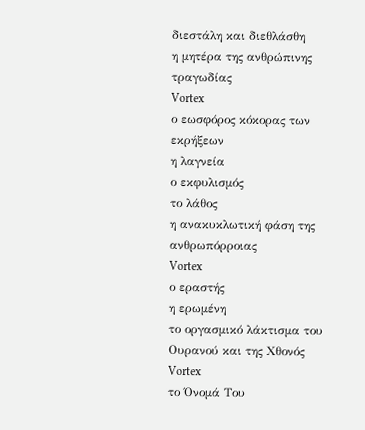διεστάλη και διεθλάσθη
η μητέρα της ανθρώπινης τραγωδίας
Vortex
ο εωσφόρος κόκορας των εκρήξεων
η λαγνεία
ο εκφυλισμός
το λάθος
η ανακυκλωτική φάση της ανθρωπόρροιας
Vortex
ο εραστής
η ερωμένη
το οργασμικό λάκτισμα του Ουρανού και της Χθονός
Vortex
το Όνομά Του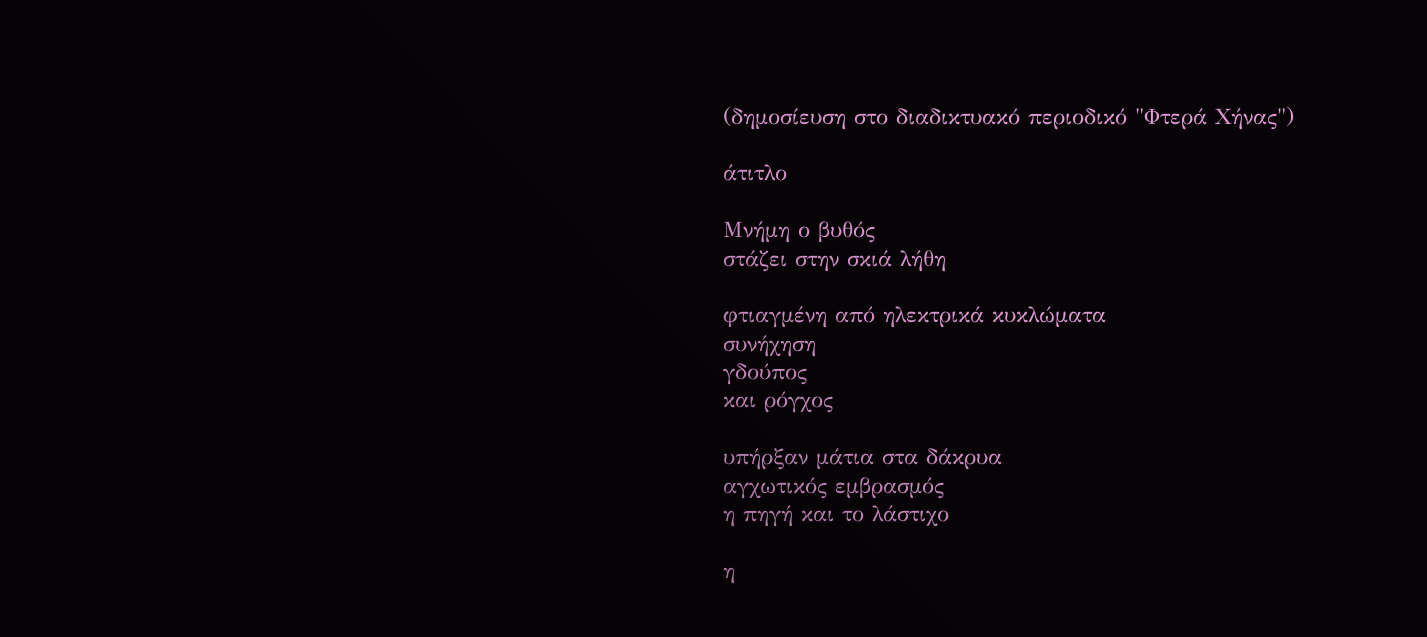(δημοσίευση στο διαδικτυακό περιοδικό "Φτερά Χήνας")

άτιτλο

Μνήμη ο βυθός
στάζει στην σκιά λήθη

φτιαγμένη από ηλεκτρικά κυκλώματα
συνήχηση
γδούπος
και ρόγχος

υπήρξαν μάτια στα δάκρυα
αγχωτικός εμβρασμός
η πηγή και το λάστιχο

η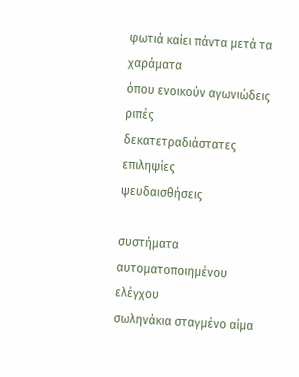φωτιά καίει πάντα μετά τα χαράματα
όπου ενοικούν αγωνιώδεις ριπές
δεκατετραδιάστατες επιληψίες
ψευδαισθήσεις

συστήματα αυτοματοποιημένου ελέγχου
σωληνάκια σταγμένο αίμα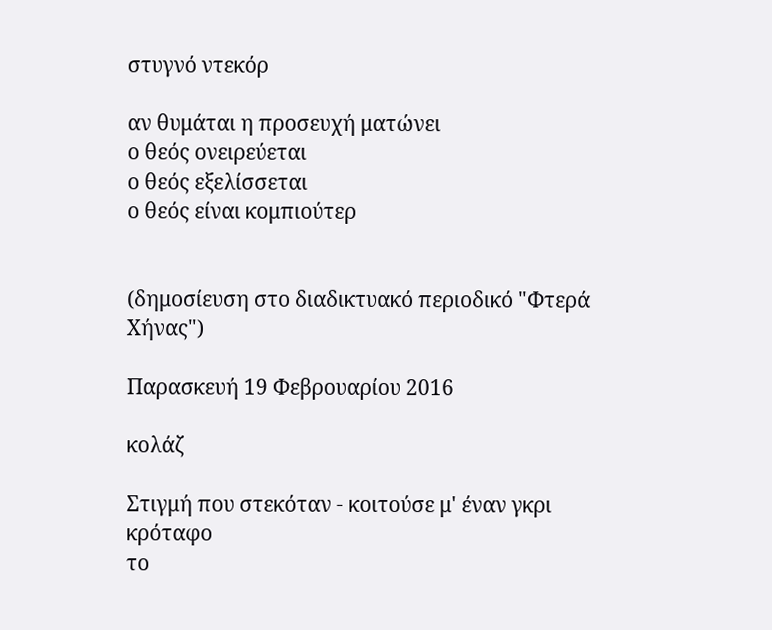στυγνό ντεκόρ

αν θυμάται η προσευχή ματώνει
ο θεός ονειρεύεται
ο θεός εξελίσσεται
ο θεός είναι κομπιούτερ


(δημοσίευση στο διαδικτυακό περιοδικό "Φτερά Χήνας")

Παρασκευή 19 Φεβρουαρίου 2016

κολάζ

Στιγμή που στεκόταν - κοιτούσε μ' έναν γκρι κρόταφο
το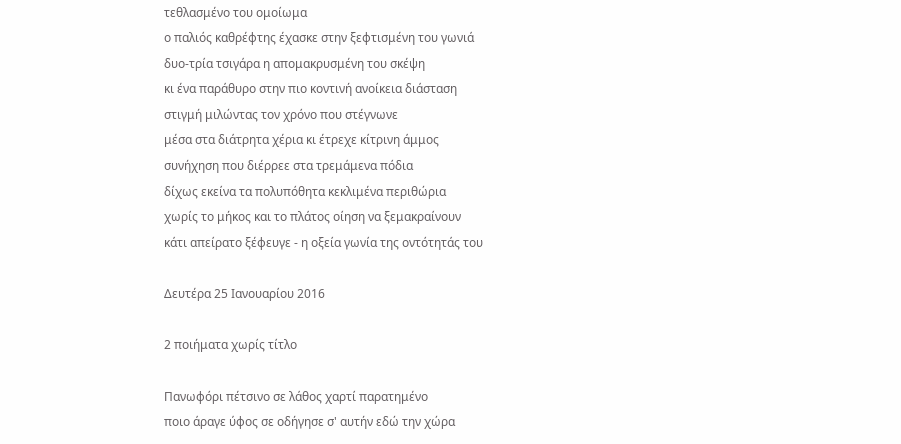τεθλασμένο του ομοίωμα
ο παλιός καθρέφτης έχασκε στην ξεφτισμένη του γωνιά
δυο-τρία τσιγάρα η απομακρυσμένη του σκέψη
κι ένα παράθυρο στην πιο κοντινή ανοίκεια διάσταση
στιγμή μιλώντας τον χρόνο που στέγνωνε
μέσα στα διάτρητα χέρια κι έτρεχε κίτρινη άμμος
συνήχηση που διέρρεε στα τρεμάμενα πόδια
δίχως εκείνα τα πολυπόθητα κεκλιμένα περιθώρια
χωρίς το μήκος και το πλάτος οίηση να ξεμακραίνουν
κάτι απείρατο ξέφευγε - η οξεία γωνία της οντότητάς του

Δευτέρα 25 Ιανουαρίου 2016

2 ποιήματα χωρίς τίτλο

Πανωφόρι πέτσινο σε λάθος χαρτί παρατημένο
ποιο άραγε ύφος σε οδήγησε σ' αυτήν εδώ την χώρα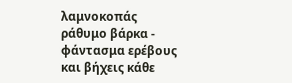λαμνοκοπάς ράθυμο βάρκα - φάντασμα ερέβους
και βήχεις κάθε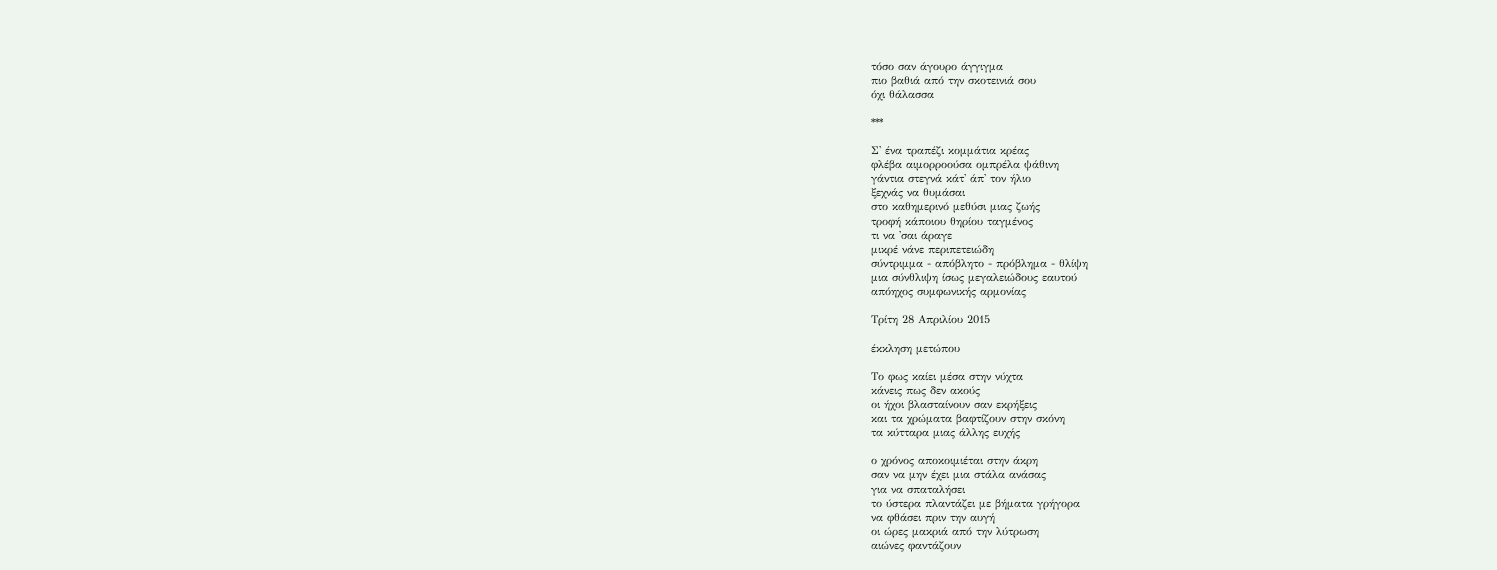τόσο σαν άγουρο άγγιγμα
πιο βαθιά από την σκοτεινιά σου
όχι θάλασσα

***

Σ' ένα τραπέζι κομμάτια κρέας
φλέβα αιμορροούσα ομπρέλα ψάθινη
γάντια στεγνά κάτ' άπ' τον ήλιο
ξεχνάς να θυμάσαι
στο καθημερινό μεθύσι μιας ζωής
τροφή κάποιου θηρίου ταγμένος
τι να 'σαι άραγε
μικρέ νάνε περιπετειώδη
σύντριμμα - απόβλητο - πρόβλημα - θλίψη
μια σύνθλιψη ίσως μεγαλειώδους εαυτού
απόηχος συμφωνικής αρμονίας

Τρίτη 28 Απριλίου 2015

έκκληση μετώπου

Το φως καίει μέσα στην νύχτα
κάνεις πως δεν ακούς
οι ήχοι βλασταίνουν σαν εκρήξεις
και τα χρώματα βαφτίζουν στην σκόνη
τα κύτταρα μιας άλλης ευχής

ο χρόνος αποκοιμιέται στην άκρη
σαν να μην έχει μια στάλα ανάσας
για να σπαταλήσει
το ύστερα πλαντάζει με βήματα γρήγορα
να φθάσει πριν την αυγή
οι ώρες μακριά από την λύτρωση
αιώνες φαντάζουν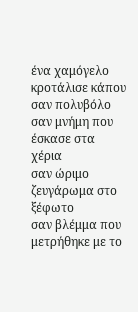ένα χαμόγελο κροτάλισε κάπου σαν πολυβόλο
σαν μνήμη που έσκασε στα χέρια
σαν ώριμο ζευγάρωμα στο ξέφωτο
σαν βλέμμα που μετρήθηκε με το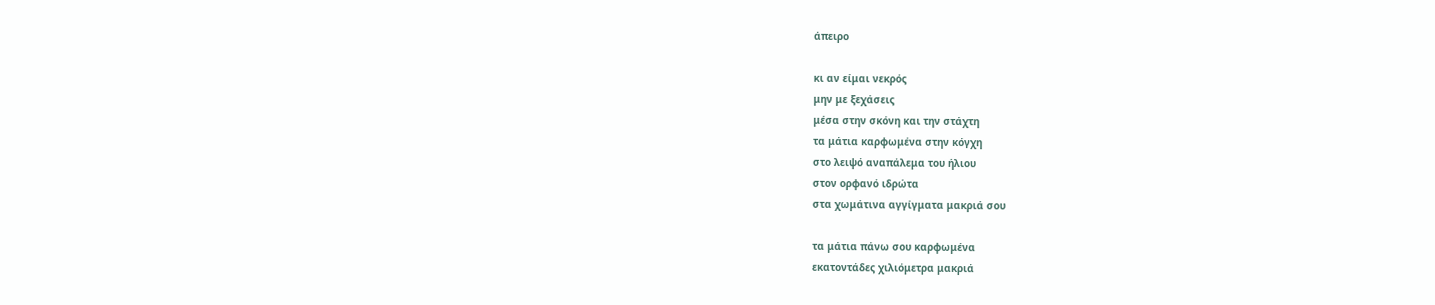άπειρο

κι αν είμαι νεκρός
μην με ξεχάσεις
μέσα στην σκόνη και την στάχτη
τα μάτια καρφωμένα στην κόγχη
στο λειψό αναπάλεμα του ήλιου
στον ορφανό ιδρώτα
στα χωμάτινα αγγίγματα μακριά σου

τα μάτια πάνω σου καρφωμένα
εκατοντάδες χιλιόμετρα μακριά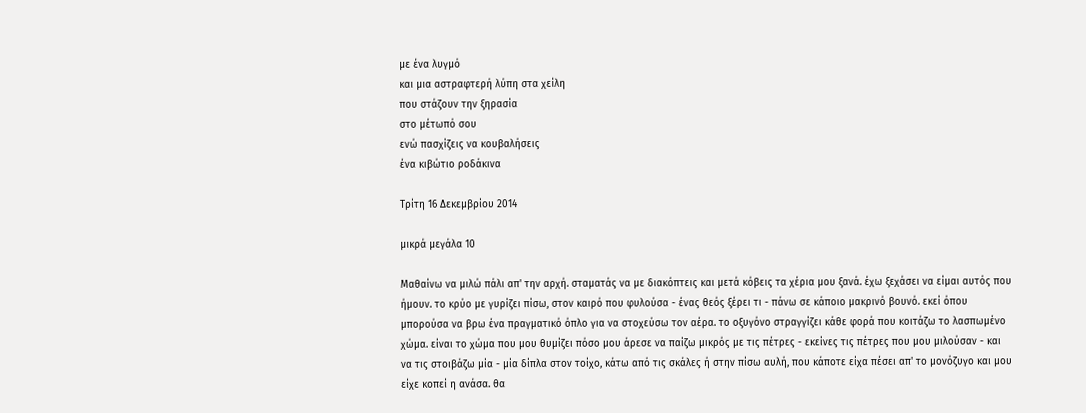με ένα λυγμό
και μια αστραφτερή λύπη στα χείλη
που στάζουν την ξηρασία
στο μέτωπό σου
ενώ πασχίζεις να κουβαλήσεις
ένα κιβώτιο ροδάκινα

Τρίτη 16 Δεκεμβρίου 2014

μικρά μεγάλα 10

Μαθαίνω να μιλώ πάλι απ' την αρχή. σταματάς να με διακόπτεις και μετά κόβεις τα χέρια μου ξανά. έχω ξεχάσει να είμαι αυτός που ήμουν. το κρύο με γυρίζει πίσω, στον καιρό που φυλούσα - ένας θεός ξέρει τι - πάνω σε κάποιο μακρινό βουνό. εκεί όπου μπορούσα να βρω ένα πραγματικό όπλο για να στοχεύσω τον αέρα. το οξυγόνο στραγγίζει κάθε φορά που κοιτάζω το λασπωμένο χώμα. είναι το χώμα που μου θυμίζει πόσο μου άρεσε να παίζω μικρός με τις πέτρες - εκείνες τις πέτρες που μου μιλούσαν - και να τις στοιβάζω μία - μία δίπλα στον τοίχο, κάτω από τις σκάλες ή στην πίσω αυλή, που κάποτε είχα πέσει απ' το μονόζυγο και μου είχε κοπεί η ανάσα. θα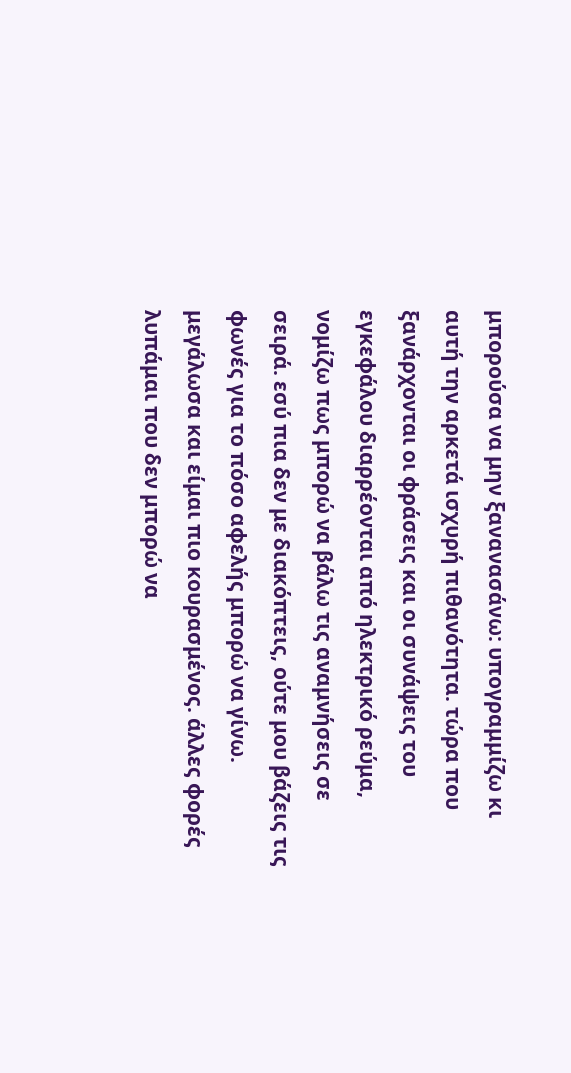μπορούσα να μην ξανανασάνω: υπογραμμίζω κι αυτή την αρκετά ισχυρή πιθανότητα. τώρα που ξανάρχονται οι φράσεις και οι συνάψεις του εγκεφάλου διαρρέονται από ηλεκτρικό ρεύμα, νομίζω πως μπορώ να βάλω τις αναμνήσεις σε σειρά. εσύ πια δεν με διακόπτεις, ούτε μου βάζεις τις φωνές για το πόσο αφελής μπορώ να γίνω. μεγάλωσα και είμαι πιο κουρασμένος. άλλες φορές λυπάμαι που δεν μπορώ να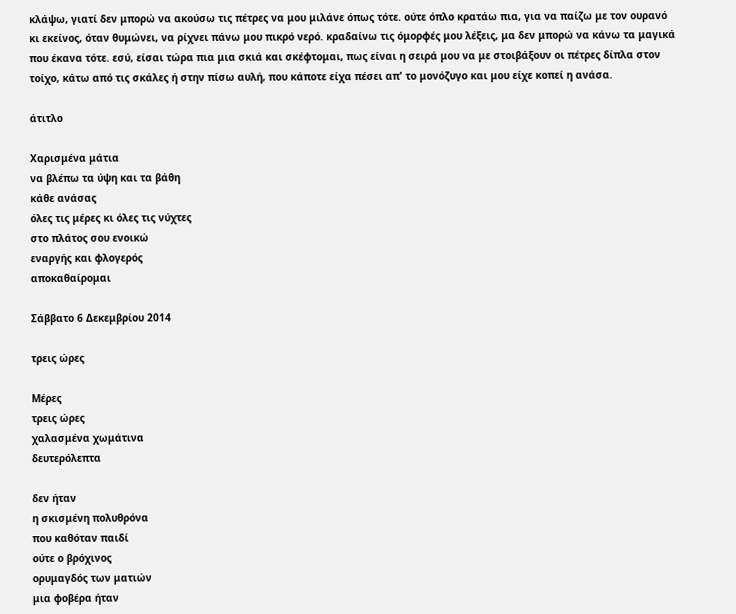κλάψω, γιατί δεν μπορώ να ακούσω τις πέτρες να μου μιλάνε όπως τότε. ούτε όπλο κρατάω πια, για να παίζω με τον ουρανό κι εκείνος, όταν θυμώνει, να ρίχνει πάνω μου πικρό νερό. κραδαίνω τις όμορφές μου λέξεις, μα δεν μπορώ να κάνω τα μαγικά που έκανα τότε. εσύ, είσαι τώρα πια μια σκιά και σκέφτομαι, πως είναι η σειρά μου να με στοιβάξουν οι πέτρες δίπλα στον τοίχο, κάτω από τις σκάλες ή στην πίσω αυλή, που κάποτε είχα πέσει απ' το μονόζυγο και μου είχε κοπεί η ανάσα.

άτιτλο

Χαρισμένα μάτια
να βλέπω τα ύψη και τα βάθη
κάθε ανάσας
όλες τις μέρες κι όλες τις νύχτες
στο πλάτος σου ενοικώ
εναργής και φλογερός
αποκαθαίρομαι

Σάββατο 6 Δεκεμβρίου 2014

τρεις ώρες

Μέρες
τρεις ώρες
χαλασμένα χωμάτινα
δευτερόλεπτα

δεν ήταν
η σκισμένη πολυθρόνα
που καθόταν παιδί
ούτε ο βρόχινος
ορυμαγδός των ματιών
μια φοβέρα ήταν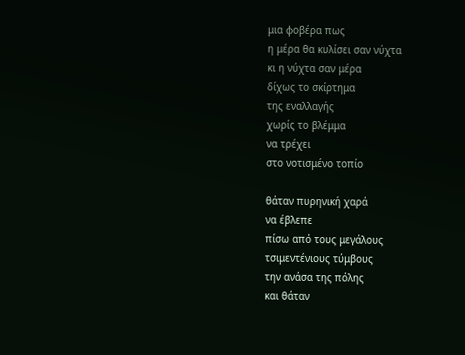μια φοβέρα πως
η μέρα θα κυλίσει σαν νύχτα
κι η νύχτα σαν μέρα
δίχως το σκίρτημα
της εναλλαγής
χωρίς το βλέμμα
να τρέχει
στο νοτισμένο τοπίο

θάταν πυρηνική χαρά
να έβλεπε
πίσω από τους μεγάλους
τσιμεντένιους τύμβους
την ανάσα της πόλης
και θάταν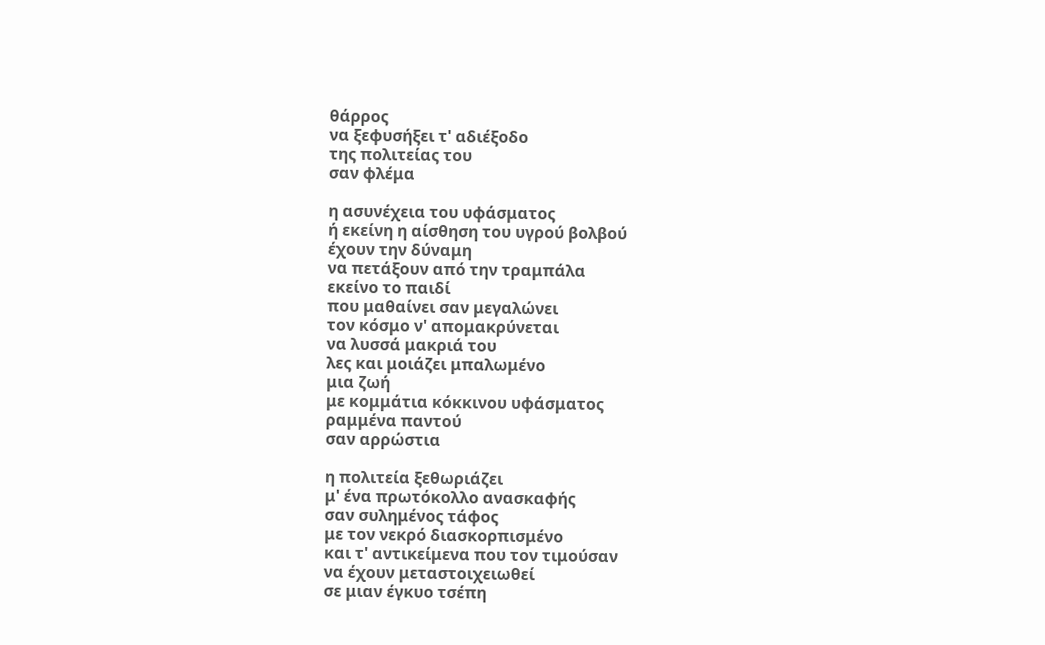θάρρος
να ξεφυσήξει τ' αδιέξοδο
της πολιτείας του
σαν φλέμα

η ασυνέχεια του υφάσματος
ή εκείνη η αίσθηση του υγρού βολβού
έχουν την δύναμη
να πετάξουν από την τραμπάλα
εκείνο το παιδί
που μαθαίνει σαν μεγαλώνει
τον κόσμο ν' απομακρύνεται
να λυσσά μακριά του
λες και μοιάζει μπαλωμένο
μια ζωή
με κομμάτια κόκκινου υφάσματος
ραμμένα παντού
σαν αρρώστια

η πολιτεία ξεθωριάζει
μ' ένα πρωτόκολλο ανασκαφής
σαν συλημένος τάφος
με τον νεκρό διασκορπισμένο
και τ' αντικείμενα που τον τιμούσαν
να έχουν μεταστοιχειωθεί
σε μιαν έγκυο τσέπη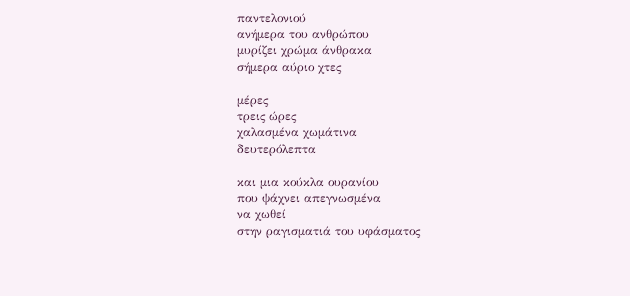παντελονιού
ανήμερα του ανθρώπου
μυρίζει χρώμα άνθρακα
σήμερα αύριο χτες

μέρες
τρεις ώρες
χαλασμένα χωμάτινα
δευτερόλεπτα

και μια κούκλα ουρανίου
που ψάχνει απεγνωσμένα
να χωθεί
στην ραγισματιά του υφάσματος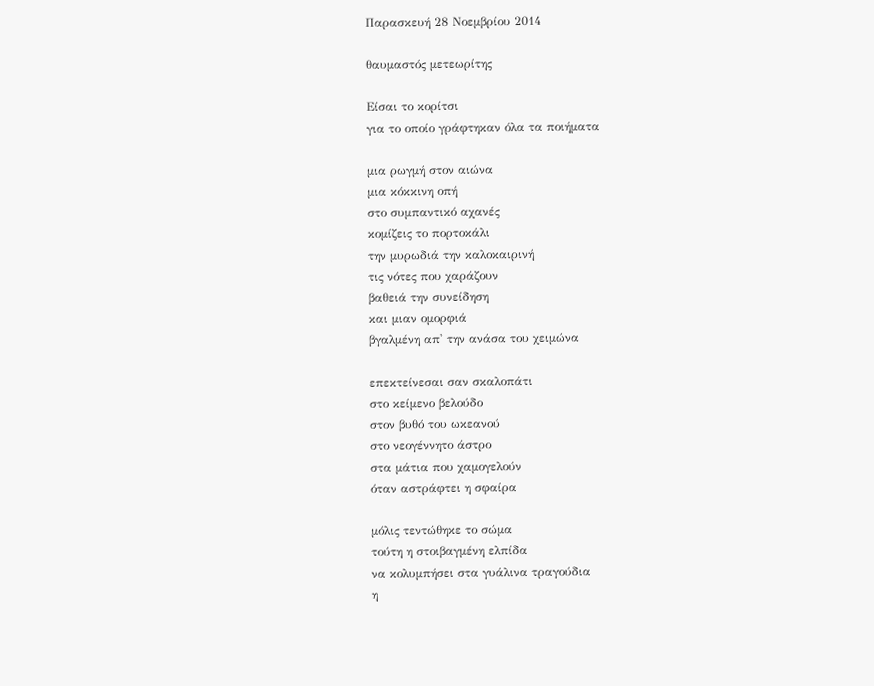Παρασκευή 28 Νοεμβρίου 2014

θαυμαστός μετεωρίτης

Είσαι το κορίτσι
για το οποίο γράφτηκαν όλα τα ποιήματα

μια ρωγμή στον αιώνα
μια κόκκινη οπή
στο συμπαντικό αχανές
κομίζεις το πορτοκάλι
την μυρωδιά την καλοκαιρινή
τις νότες που χαράζουν
βαθειά την συνείδηση
και μιαν ομορφιά
βγαλμένη απ' την ανάσα του χειμώνα

επεκτείνεσαι σαν σκαλοπάτι
στο κείμενο βελούδο
στον βυθό του ωκεανού
στο νεογέννητο άστρο
στα μάτια που χαμογελούν
όταν αστράφτει η σφαίρα

μόλις τεντώθηκε το σώμα
τούτη η στοιβαγμένη ελπίδα
να κολυμπήσει στα γυάλινα τραγούδια
η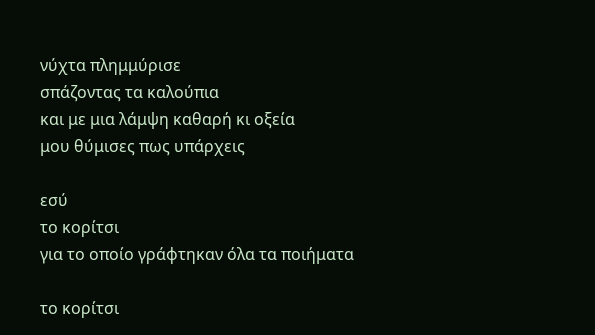νύχτα πλημμύρισε
σπάζοντας τα καλούπια
και με μια λάμψη καθαρή κι οξεία
μου θύμισες πως υπάρχεις

εσύ
το κορίτσι
για το οποίο γράφτηκαν όλα τα ποιήματα

το κορίτσι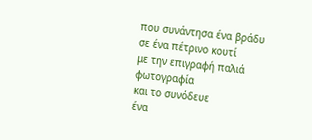που συνάντησα ένα βράδυ
σε ένα πέτρινο κουτί
με την επιγραφή παλιά φωτογραφία
και το συνόδευε
ένα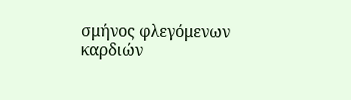σμήνος φλεγόμενων καρδιών